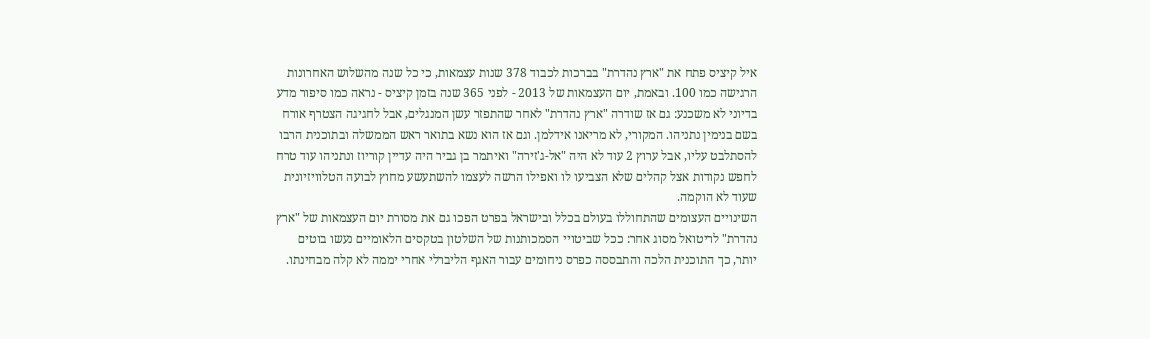איל קיציס פתח את "ארץ נהדרת" בברכות לכבוד 378 שנות עצמאות, כי כל שנה מהשלוש האחרונות הרגישה כמו 100. ובאמת, יום העצמאות של 2013 - לפני 365 שנה בזמן קיציס - נראה כמו סיפור מדע בדיוני לא משכנע: גם אז שודרה "ארץ נהדרת" לאחר שהתפזר עשן המנגלים, אבל לחגיגה הצטרף אורח בשם בנימין נתניהו. המקורי, לא מריאנו אידלמן. וגם אז הוא נשא בתואר ראש הממשלה ובתוכנית הרבו להסתלבט עליו, אבל ערוץ 2 עוד לא היה "אל-ג'זירה" ואיתמר בן גביר היה עדיין קוריוז ונתניהו עוד טרח לחפש נקודות אצל קהלים שלא הצביעו לו ואפילו הרשה לעצמו להשתעשע מחוץ לבועה הטלוויזיונית שעוד לא הוקמה.
השינויים העצומים שהתחוללו בעולם בכלל ובישראל בפרט הפכו גם את מסורת יום העצמאות של "ארץ נהדרת" לריטואל מסוג אחר: ככל שביטויי הסמכותנות של השלטון בטקסים הלאומיים נעשו בוטים יותר, כך התוכנית הלכה והתבססה כפרס ניחומים עבור האגף הליברלי אחרי יממה לא קלה מבחינתו.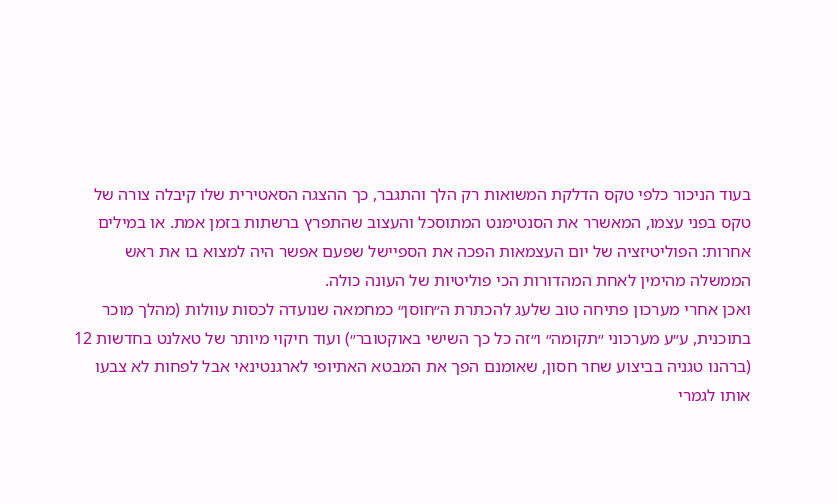בעוד הניכור כלפי טקס הדלקת המשואות רק הלך והתגבר, כך ההצגה הסאטירית שלו קיבלה צורה של טקס בפני עצמו, המאשרר את הסנטימנט המתוסכל והעצוב שהתפרץ ברשתות בזמן אמת. או במילים אחרות: הפוליטיזציה של יום העצמאות הפכה את הספיישל שפעם אפשר היה למצוא בו את ראש הממשלה מהימין לאחת המהדורות הכי פוליטיות של העונה כולה.
ואכן אחרי מערכון פתיחה טוב שלעג להכתרת ה״חוסן״ כמחמאה שנועדה לכסות עוולות (מהלך מוכר בתוכנית, ע״ע מערכוני ״תקומה״ ו״זה כל כך השישי באוקטובר״) ועוד חיקוי מיותר של טאלנט בחדשות 12 (ברהנו טגניה בביצוע שחר חסון, שאומנם הפך את המבטא האתיופי לארגנטינאי אבל לפחות לא צבעו אותו לגמרי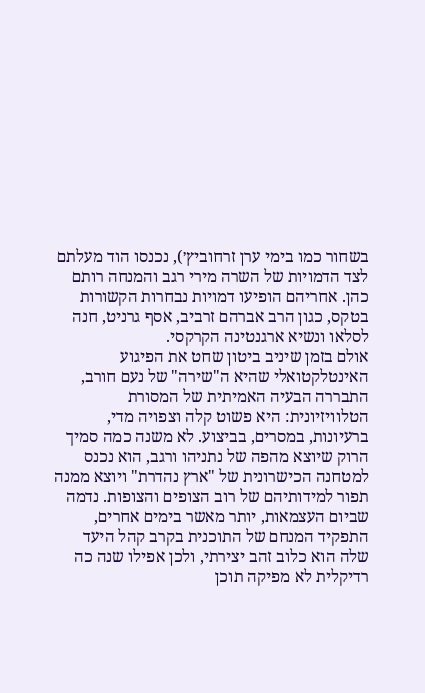בשחור כמו בימי ערן זרחוביץ׳), נכנסו הוד מעלתם לצד הדמויות של השרה מירי רגב והמנחה רותם כהן. אחריהם הופיעו דמויות נבחרות הקשורות בטקס, כגון הרב אברהם זרביב, אסף גרניט, חנה לסלאו ונשיא ארגנטינה הקרקסי.
אולם בזמן שיניב ביטון שחט את הפיגוע האינטלקטואלי שהיא ה"שירה" של נעם חורב, התבררה הבעיה האמיתית של המסורת הטלוויזיונית: היא פשוט קלה וצפויה מדי, ברעיונות, במסרים, בביצוע. לא משנה כמה סמיך הרוק שיוצא מהפה של נתניהו ורגב, הוא נכנס למטחנה הכישרונית של "ארץ נהדרת" ויוצא ממנה תפור למידותיהם של רוב הצופים והצופות. נדמה שביום העצמאות, יותר מאשר בימים אחרים, התפקיד המנחם של התוכנית בקרב קהל היעד שלה הוא כלוב זהב יצירתי, ולכן אפילו שנה כה רדיקלית לא מפיקה תוכן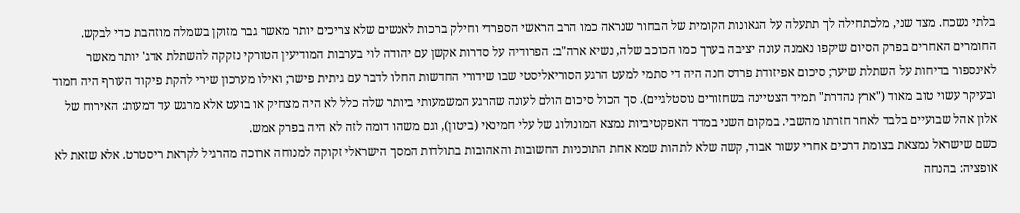בלתי נשכח. מצד שני, מלכתחילה לך תתעלה על הגאונות הקומית של הבחור שנראה כמו הרב הראשי הספרדי וחילק ברכות לאנשים שלא צריכים יותר מאשר גבר מזוקן בשמלה מוזהבת כדי לבקש.
החומרים האחרים בפרק הסיום שיקפו נאמנה עונה יציבה בערך כמו הכוכב שלה, נשיא ארה"ב: הפרודיה על סדרות אקשן עם יהודה לוי בערבות המודיעין הטורקי נזקקה להשתלת אדג' יותר מאשר לאינספור בדיחות על השתלת שיער; סיכום אפיזודת פרדס חנה היה די סתמי למעט הרגע הסוריאליסטי שבו שידורי החדשות החלו לדבר עם גיתית פישר; ואילו מערכון שירי להקת פיקוד העורף היה חמוד ובעיקר עשוי טוב מאוד ("ארץ נהדרת" תמיד הצטיינה בשחזורים נוסטלגיים). סך הכול סיכום הולם לעונה שהרגע המשמעותי ביותר שלה כלל לא היה מצחיק או בועט אלא מרגש עד דמעות: האירוח של אלון אהל שבועיים בלבד לאחר חזרתו מהשבי. במקום השני במדד האפקטיביות נמצא המונולוג של עלי חמינאי (ביטון), וגם משהו דומה לזה לא היה בפרק אמש.
כשם שישראל נמצאת בצומת דרכים אחרי עשור אבוד, קשה שלא לתהות שמא אחת התוכניות החשובות והאהובות בתולדות המסך הישראלי זקוקה למנוחה ארוכה מהרגיל לקראת ריסטרט. אלא שזאת לא אופציה: בהנחה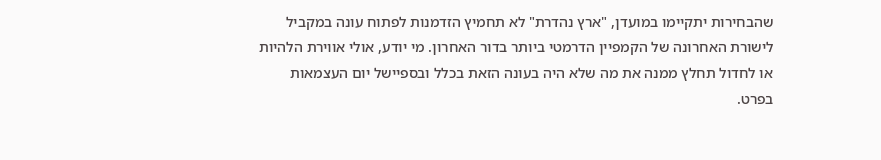שהבחירות יתקיימו במועדן, "ארץ נהדרת" לא תחמיץ הזדמנות לפתוח עונה במקביל לישורת האחרונה של הקמפיין הדרמטי ביותר בדור האחרון. מי יודע, אולי אווירת הלהיות או לחדול תחלץ ממנה את מה שלא היה בעונה הזאת בכלל ובספיישל יום העצמאות בפרט.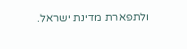ולתפארת מדינת ישראל.